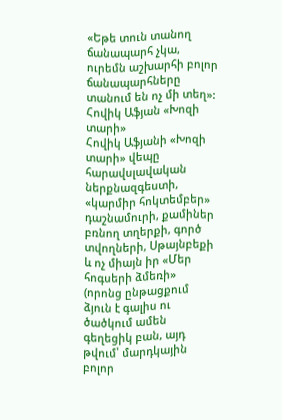«Եթե տուն տանող ճանապարհ չկա, ուրեմն աշխարհի բոլոր ճանապարհները տանում են ոչ մի տեղ»:
Հովիկ Աֆյան «Խոզի տարի»
Հովիկ Աֆյանի «Խոզի տարի» վեպը հարավսլավական ներքնազգեստի, «կարմիր հոկտեմբեր» դաշնամուրի, քամիներ բռնող տղերքի, գործ տվողների, Սթայնբեքի և ոչ միայն իր «Մեր հոգսերի ձմեռի» (որոնց ընթացքում ձյուն է գալիս ու ծածկում ամեն գեղեցիկ բան, այդ թվում՝ մարդկային բոլոր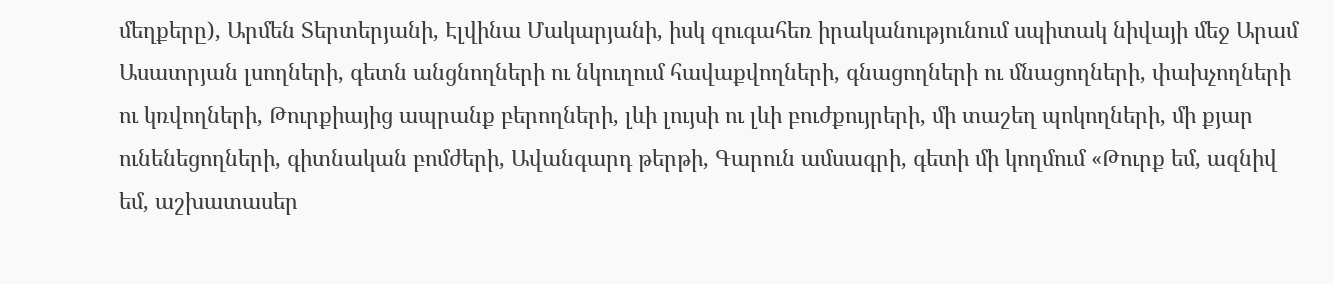մեղքերը), Արմեն Տերտերյանի, Էլվինա Մակարյանի, իսկ զուգահեռ իրականությունում սպիտակ նիվայի մեջ Արամ Ասատրյան լսողների, գետն անցնողների ու նկուղում հավաքվողների, գնացողների ու մնացողների, փախչողների ու կռվողների, Թուրքիայից ապրանք բերողների, լևի լույսի ու լևի բուժքույրերի, մի տաշեղ պոկողների, մի քյար ունենեցողների, գիտնական բոմժերի, Ավանգարդ թերթի, Գարուն ամսագրի, գետի մի կողմում «Թուրք եմ, ազնիվ եմ, աշխատասեր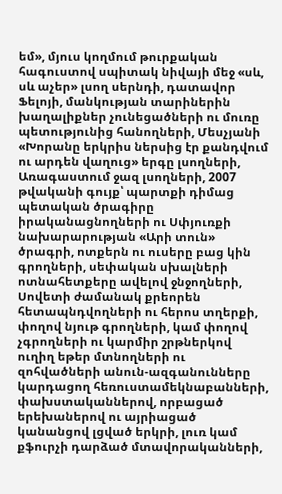եմ», մյուս կողմում թուրքական հագուստով սպիտակ նիվայի մեջ «սև, սև աչեր» լսող սերնդի, դատավոր Ֆելոյի, մանկության տարիներին խաղալիքներ չունեցածների ու մուռը պետությունից հանողների, Մեսչյանի «Խորանը երկրիս ներսից էր քանդվում ու արդեն վաղուց» երգը լսողների, Առագաստում ջազ լսողների, 2007 թվականի գույք՝ պարտքի դիմաց պետական ծրագիրը իրականացնողների ու Սփյուռքի նախարարության «Արի տուն» ծրագրի, ոտքերն ու ուսերը բաց կին գրողների, սեփական սխալների ոտնահետքերը ավելով ջնջողների, Սովետի ժամանակ քրեորեն հետապնդվողների ու հերոս տղերքի, փողով նյութ գրողների, կամ փողով չգրողների ու կարմիր շրթներկով ուղիղ եթեր մտնողների ու զոհվածների անուն-ազգանունները կարդացող հեռուստամեկնաբանների, փախստականներով, որբացած երեխաներով ու այրիացած կանանցով լցված երկրի, լուռ կամ քֆուրչի դարձած մտավորականների,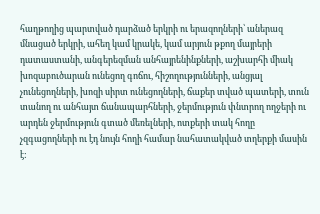հաղթողից պարտված դարձած երկրի ու երազողների՝ աներազ մնացած երկրի, ահեղ կամ կրակե, կամ արյուն թքող մայրերի դատաստանի, անգերեզման անհայրենինքների, աշխարհի միակ խոզաբուծարան ունեցող գոճու, հիշողությունների, անցյալ չունեցողների, խոզի սիրտ ունեցողների, ճաքեր տված պատերի, տուն տանող ու անհայտ ճանապարհների, ջերմություն փնտրող ողջերի ու արդեն ջերմություն գտած մեռելների, ոտքերի տակ հողը չզգացողների ու էդ նույն հողի համար նահատակված տղերքի մասին է: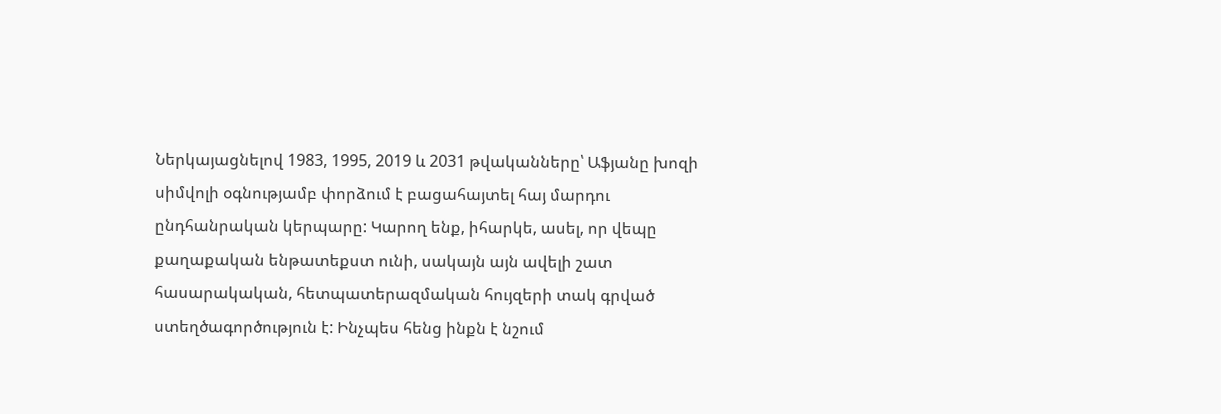Ներկայացնելով 1983, 1995, 2019 և 2031 թվականները՝ Աֆյանը խոզի սիմվոլի օգնությամբ փորձում է բացահայտել հայ մարդու ընդհանրական կերպարը: Կարող ենք, իհարկե, ասել, որ վեպը քաղաքական ենթատեքստ ունի, սակայն այն ավելի շատ հասարակական, հետպատերազմական հույզերի տակ գրված ստեղծագործություն է: Ինչպես հենց ինքն է նշում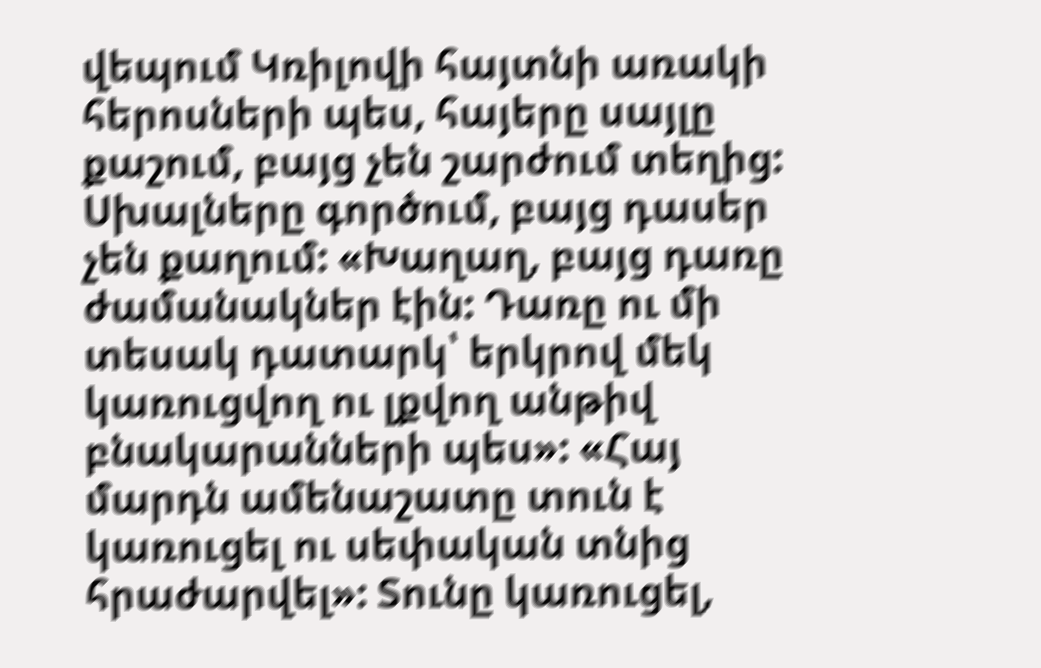վեպում Կռիլովի հայտնի առակի հերոսների պես, հայերը սայլը քաշում, բայց չեն շարժում տեղից: Սխալները գործում, բայց դասեր չեն քաղում: «Խաղաղ, բայց դառը ժամանակներ էին: Դառը ու մի տեսակ դատարկ՝ երկրով մեկ կառուցվող ու լքվող անթիվ բնակարանների պես»: «Հայ մարդն ամենաշատը տուն է կառուցել ու սեփական տնից հրաժարվել»: Տունը կառուցել,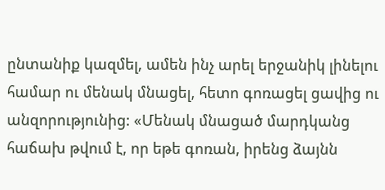ընտանիք կազմել, ամեն ինչ արել երջանիկ լինելու համար ու մենակ մնացել, հետո գոռացել ցավից ու անզորությունից: «Մենակ մնացած մարդկանց հաճախ թվում է, որ եթե գոռան, իրենց ձայնն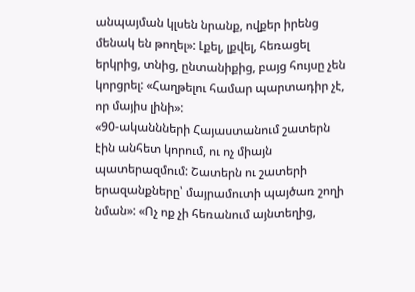անպայման կլսեն նրանք, ովքեր իրենց մենակ են թողել»: Լքել, լքվել, հեռացել երկրից, տնից, ընտանիքից, բայց հույսը չեն կորցրել: «Հաղթելու համար պարտադիր չէ, որ մայիս լինի»:
«90-ականնների Հայաստանում շատերն էին անհետ կորում, ու ոչ միայն պատերազմում: Շատերն ու շատերի երազանքները՝ մայրամուտի պայծառ շողի նման»: «Ոչ ոք չի հեռանում այնտեղից,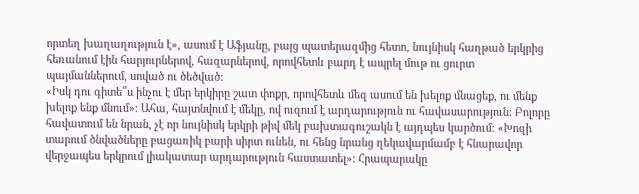որտեղ խաղաղություն է», ասում է Աֆյանը, բայց պատերազմից հետո, նույնիսկ հաղթած երկրից հեռանում էին հարյուրներով, հազարներով, որովհետև բարդ է ապրել մութ ու ցուրտ պայմաններում, սոված ու ծեծված:
«Իսկ դու գիտե՞ս ինչու է մեր երկիրը շատ փոքր, որովհետև մեզ ասում են խելոք մնացեք, ու մենք խելոք ենք մնում»: Ահա, հայտնվում է մեկը, ով ուզում է արդարություն ու հավասարություն: Բոլորը հավատում են նրան, չէ որ նույնիսկ երկրի թիվ մեկ բախտագուշակն է այդպես կարծում: «Խոզի տարում ծնվածները բացառիկ բարի սիրտ ունեն, ու հենց նրանց ղեկավարմամբ է հնարավոր վերջապես երկրում լիակատար արդարություն հաստատել»: Հրապարակը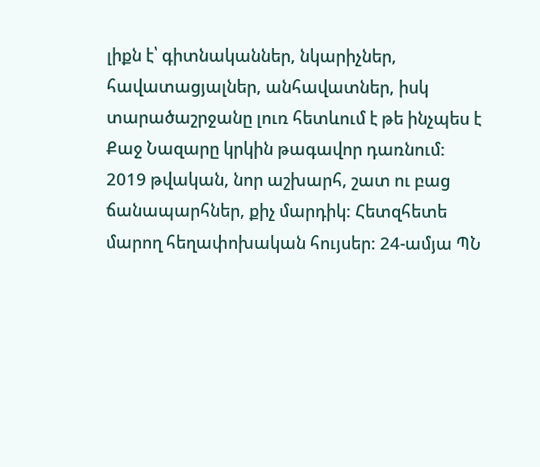լիքն է՝ գիտնականներ, նկարիչներ, հավատացյալներ, անհավատներ, իսկ տարածաշրջանը լուռ հետևում է թե ինչպես է Քաջ Նազարը կրկին թագավոր դառնում:
2019 թվական, նոր աշխարհ, շատ ու բաց ճանապարհներ, քիչ մարդիկ: Հետզհետե մարող հեղափոխական հույսեր: 24-ամյա ՊՆ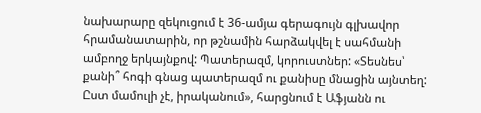նախարարը զեկուցում է 36-ամյա գերագույն գլխավոր հրամանատարին, որ թշնամին հարձակվել է սահմանի ամբողջ երկայնքով: Պատերազմ, կորուստներ: «Տեսնես՝ քանի՞ հոգի գնաց պատերազմ ու քանիսը մնացին այնտեղ: Ըստ մամուլի չէ, իրականում», հարցնում է Աֆյանն ու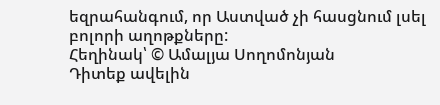եզրահանգում, որ Աստված չի հասցնում լսել բոլորի աղոթքները:
Հեղինակ՝ © Ամալյա Սողոմոնյան
Դիտեք ավելին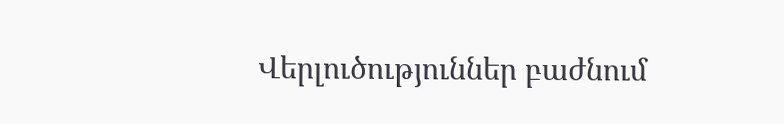Վերլուծություններ բաժնում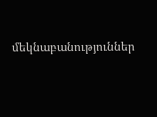մեկնաբանություններ